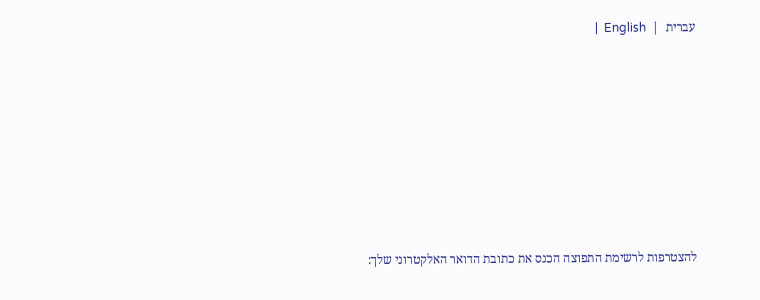עברית  |  English  |








להצטרפות לרשימת התפוצה הכנס את כתובת הדואר האלקטרוני שלך: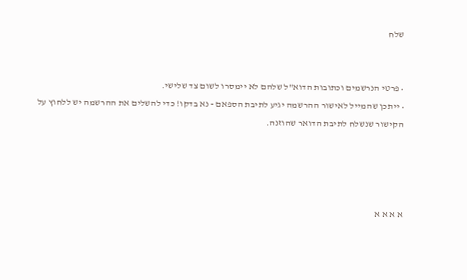שלח


• פרטי הנרשמים וכתובות הדוא"ל שלהם לא יימסרו לשום צד שלישי.
• ייתכן שהמייל לאישור ההרשמה יגיע לתיבת הספאם - נא בדקו! כדי להשלים את ההרשמה יש ללחוץ על הקישור שנשלח לתיבת הדואר שהוזנה.




א א א א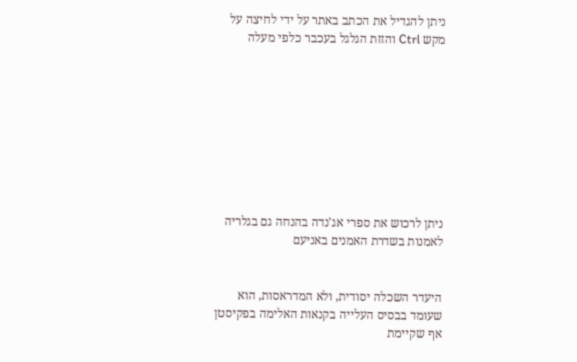ניתן להגדיל את הכתב באתר על ידי לחיצה על מקש Ctrl והזזת הגלגל בעכבר כלפי מעלה









ניתן לרכוש את ספרי אג'נדה בהנחה גם בגלריה לאמנות בשדרת האמנים באניעם


היעדר השכלה יסודית, ולא המדראסות, הוא שעומד בבסיס העלייה בקנאות האלימה בפקיסטן
אף שקיימת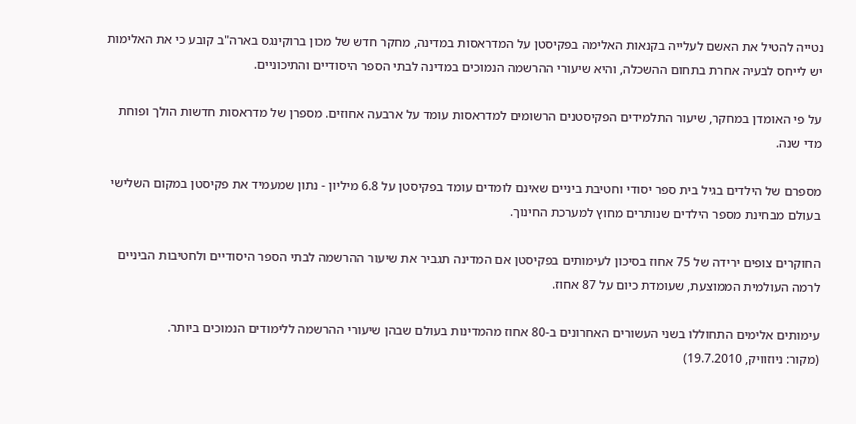נטייה להטיל את האשם לעלייה בקנאות האלימה בפקיסטן על המדראסות במדינה, מחקר חדש של מכון ברוקינגס בארה"ב קובע כי את האלימות יש לייחס לבעיה אחרת בתחום ההשכלה, והיא שיעורי ההרשמה הנמוכים במדינה לבתי הספר היסודיים והתיכוניים.

על פי האומדן במחקר, שיעור התלמידים הפקיסטנים הרשומים למדראסות עומד על ארבעה אחוזים. מספרן של מדראסות חדשות הולך ופוחת מדי שנה.

מספרם של הילדים בגיל בית ספר יסודי וחטיבת ביניים שאינם לומדים עומד בפקיסטן על 6.8 מיליון - נתון שמעמיד את פקיסטן במקום השלישי בעולם מבחינת מספר הילדים שנותרים מחוץ למערכת החינוך.

החוקרים צופים ירידה של 75 אחוז בסיכון לעימותים בפקיסטן אם המדינה תגביר את שיעור ההרשמה לבתי הספר היסודיים ולחטיבות הביניים לרמה העולמית הממוצעת, שעומדת כיום על 87 אחוז.

עימותים אלימים התחוללו בשני העשורים האחרונים ב-80 אחוז מהמדינות בעולם שבהן שיעורי ההרשמה ללימודים הנמוכים ביותר.
(מקור: ניוזוויק, 19.7.2010)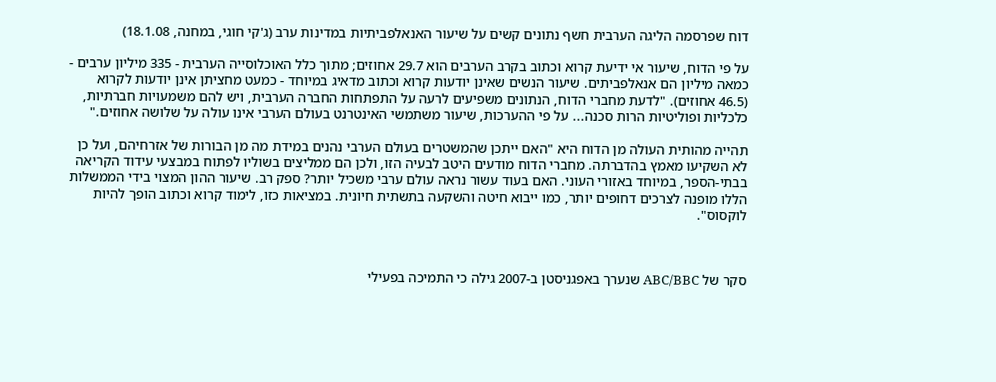דוח שפרסמה הליגה הערבית חשף נתונים קשים על שיעור האנאלפביתיות במדינות ערב (ג'קי חוגי, במחנה, 18.1.08)

על פי הדוח, שיעור אי ידיעת קרוא וכתוב בקרב הערבים הוא 29.7 אחוזים; מתוך כלל האוכלוסייה הערבית - 335 מיליון ערבים - כמאה מיליון הם אנאלפביתים. שיעור הנשים שאינן יודעות קרוא וכתוב מדאיג במיוחד - כמעט מחציתן אינן יודעות לקרוא (46.5 אחוזים). "לדעת מחברי הדוח, הנתונים משפיעים לרעה על התפתחות החברה הערבית, ויש להם משמעויות חברתיות, כלכליות ופוליטיות הרות סכנה... על פי ההערכות, שיעור משתמשי האינטרנט בעולם הערבי אינו עולה על שלושה אחוזים."

תהייה מהותית העולה מן הדוח היא "האם ייתכן שהמשטרים בעולם הערבי נהנים במידת מה מן הבורות של אזרחיהם, ועל כן לא השקיעו מאמץ בהדברתה. מחברי הדוח מודעים היטב לבעיה הזו, ולכן הם ממליצים בשוליו לפתוח במבצעי עידוד הקריאה בבתי-הספר, במיוחד באזורי העוני. האם בעוד עשור נראה עולם ערבי משכיל יותר? ספק רב. שיעור ההון המצוי בידי הממשלות הללו מופנה לצרכים דחופים יותר, כמו ייבוא חיטה והשקעה בתשתית חיונית. במציאות כזו, לימוד קרוא וכתוב הופך להיות לוקסוס".



סקר של ABC/BBC שנערך באפגניסטן ב-2007 גילה כי התמיכה בפעילי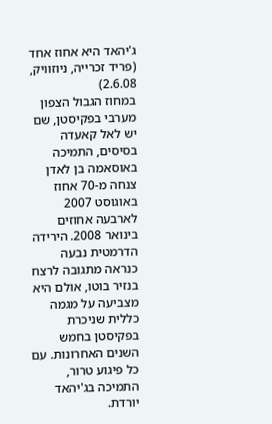ג'יהאד היא אחוז אחד
(פריד זכרייה, ניוזוויק, 2.6.08)
במחוז הגבול הצפון מערבי בפקיסטן, שם יש לאל קאעדה בסיסים, התמיכה באוסאמה בן לאדן צנחה מ-70 אחוז באוגוסט 2007 לארבעה אחוזים בינואר 2008. הירידה הדרמטית נבעה כנראה מתגובה לרצח בנזיר בוטו, אולם היא מצביעה על מגמה כללית שניכרת בפקיסטן בחמש השנים האחרונות. עם כל פיגוע טרור, התמיכה בג'יהאד יורדת.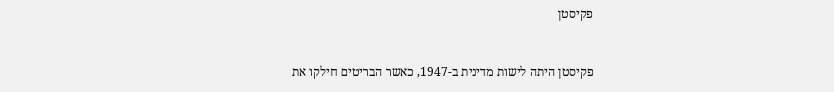פקיסטן


פקיסטן היתה לישות מדינית ב-1947, כאשר הבריטים חילקו את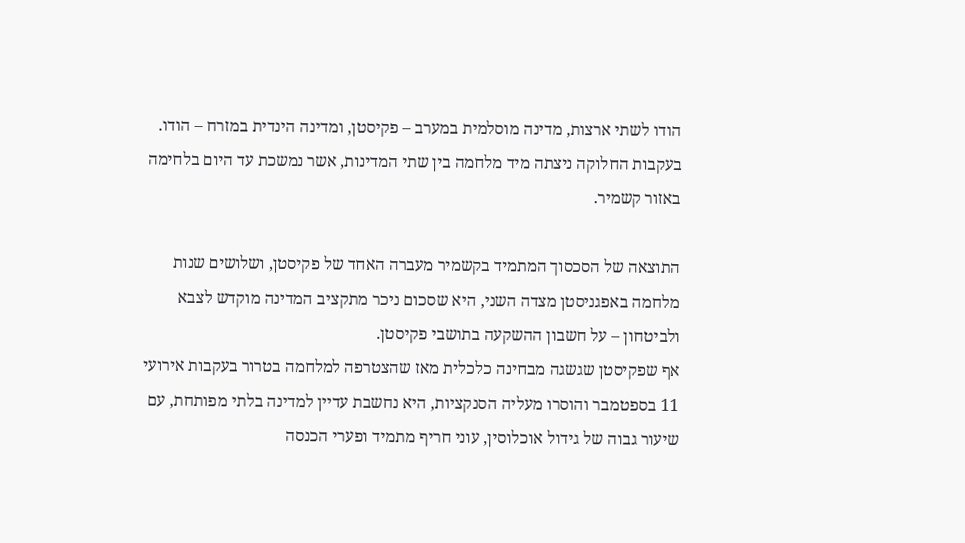הודו לשתי ארצות, מדינה מוסלמית במערב – פקיסטן, ומדינה הינדית במזרח – הודו. בעקבות החלוקה ניצתה מיד מלחמה בין שתי המדינות, אשר נמשכת עד היום בלחימה באזור קשמיר.

התוצאה של הסכסוך המתמיד בקשמיר מעברה האחד של פקיסטן, ושלושים שנות מלחמה באפגניסטן מצדה השני, היא שסכום ניכר מתקציב המדינה מוקדש לצבא ולביטחון – על חשבון ההשקעה בתושבי פקיסטן.
אף שפקיסטן שגשגה מבחינה כלכלית מאז שהצטרפה למלחמה בטרור בעקבות אירועי 11 בספטמבר והוסרו מעליה הסנקציות, היא נחשבת עדיין למדינה בלתי מפותחת, עם שיעור גבוה של גידול אוכלוסין, עוני חריף מתמיד ופערי הכנסה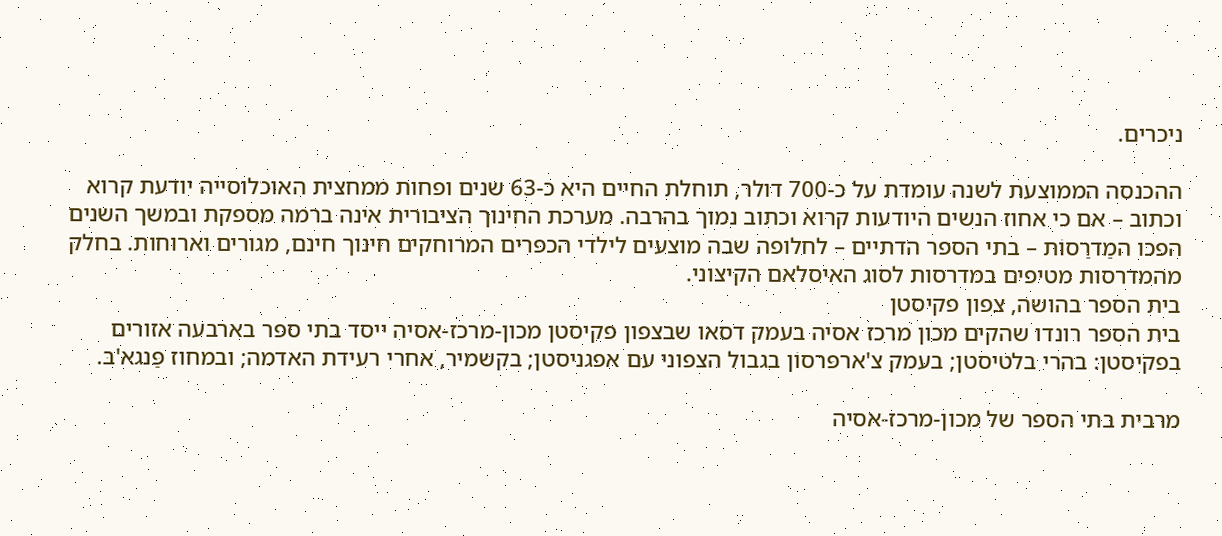ניכרים.

ההכנסה הממוצעת לשנה עומדת על כ-700 דולר, תוחלת החיים היא כ-63 שנים ופחות ממחצית האוכלוסייה יודעת קרוא וכתוב – אם כי אחוז הנשים היודעות קרוא וכתוב נמוך בהרבה. מערכת החינוך הציבורית אינה ברמה מספקת ובמשך השנים הפכו המַדרַסוֹת – בתי הספר הדתיים – לחלופה שבה מוצעים לילדי הכפרים המרוחקים חינוך חינם, מגורים וארוחות. בחלק מהמדרסות מטיפים במדרסות לסוג האיסלאם הקיצוני.
בית הספר בהושה, צפון פקיסטן
בית הספר רונדו שהקים מכון מרכז אסיה בעמק דסאו שבצפון פקיסטן מכון-מרכז-אסיה ייסד בתי ספר בארבעה אזורים בפקיסטן: בהרי בלטיסטן; בעמק צ'ארפּרסוֹן בגבול הצפוני עם אפגניסטן; בקשמיר, אחרי רעידת האדמה; ובמחוז פַּנגא'בּ.

מרבית בתי הספר של מכון-מרכז-אסיה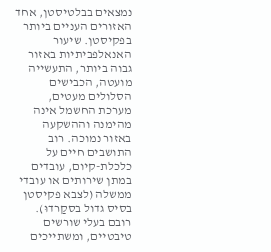נמצאים בבלטיסטן, אחד האזורים העניים ביותר בפקיסטן. שיעור האנאלפביתיות באזור גבוה ביותר, התעשייה מועטה, הכבישים הסלולים מעטים, מערכת החשמל אינה מהימנה וההשקעה באזור נמוכה. רוב התושבים חיים על כלכלת-קיום, עובדים במתן שירותים או עובדי ממשלה (לצבא פקיסטן בסיס גדול בסקַרדוּ). רובם בעלי שורשים טיבטיים, ומשתייכים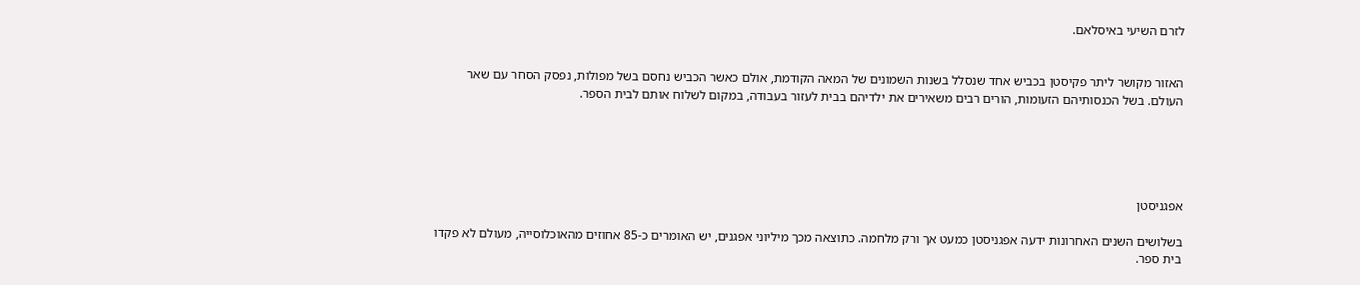לזרם השיעי באיסלאם.


האזור מקושר ליתר פקיסטן בכביש אחד שנסלל בשנות השמונים של המאה הקודמת, אולם כאשר הכביש נחסם בשל מפולות, נפסק הסחר עם שאר העולם. בשל הכנסותיהם הזעומות, הורים רבים משאירים את ילדיהם בבית לעזור בעבודה, במקום לשלוח אותם לבית הספר.





אפגניסטן

בשלושים השנים האחרונות ידעה אפגניסטן כמעט אך ורק מלחמה. כתוצאה מכך מיליוני אפגנים, יש האומרים כ-85 אחוזים מהאוכלוסייה, מעולם לא פקדו בית ספר.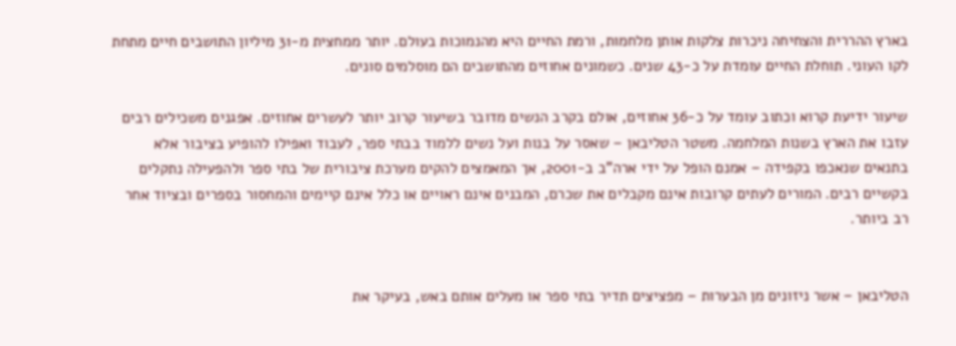בארץ ההררית והצחיחה ניכרות צלקות אותן מלחמות, ורמת החיים היא מהנמוכות בעולם. יותר ממחצית מ-31 מיליון התושבים חיים מתחת לקו העוני. תוחלת החיים עומדת על כ-43 שנים. כשמונים אחוזים מהתושבים הם מוסלמים סונים.

שיעור ידיעת קרוא וכתוב עומד על כ-36 אחוזים, אולם בקרב הנשים מדובר בשיעור קרוב יותר לעשרים אחוזים. אפגנים משכילים רבים עזבו את הארץ בשנות המלחמה. משטר הטליבאן – שאסר על בנות ועל נשים ללמוד בבתי ספר, לעבוד ואפילו להופיע בציבור אלא בתנאים שנאכפו בקפידה – אמנם הופל על ידי ארה"ב ב-2001, אך המאמצים להקים מערכת ציבורית של בתי ספר ולהפעילה נתקלים בקשיים רבים. המורים לעתים קרובות אינם מקבלים את שכרם, המבנים אינם ראויים או כלל אינם קיימים והמחסור בספרים ובציוד אחר רב ביותר.


הטליבאן – אשר ניזונים מן הבערות – מפציצים תדיר בתי ספר או מעלים אותם באש, בעיקר את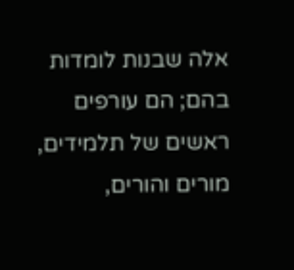אלה שבנות לומדות בהם; הם עורפים ראשים של תלמידים, מורים והורים,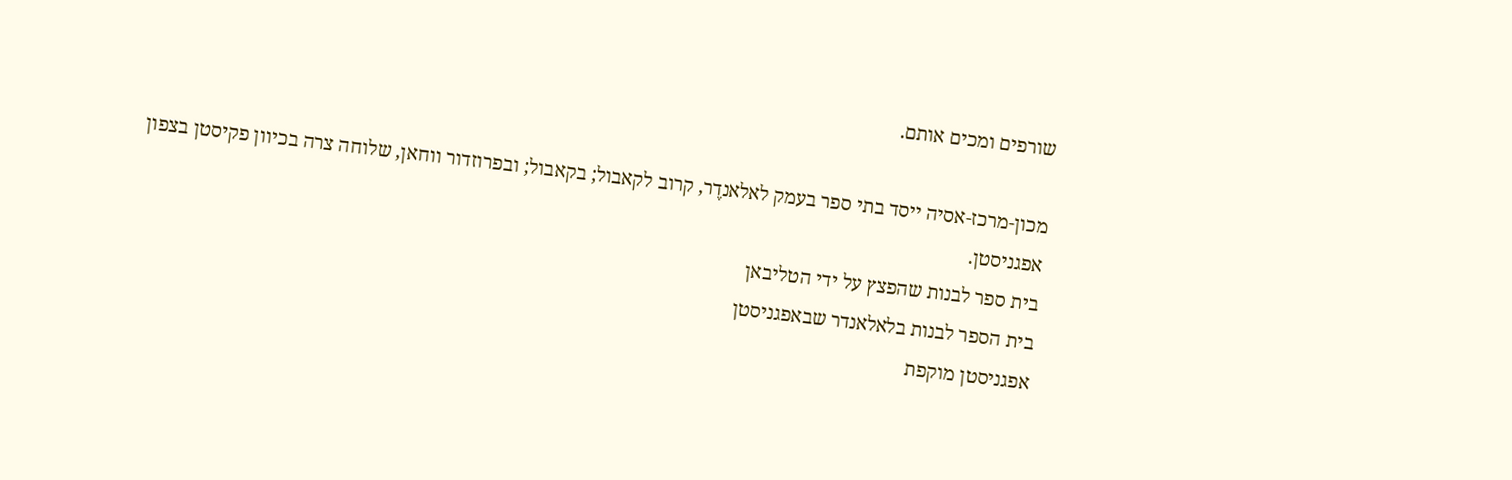שורפים ומכים אותם.

מכון-מרכז-אסיה ייסד בתי ספר בעמק לאלאנדֶר, קרוב לקאבול; בקאבול; ובפרוזדור ווחאן, שלוחה צרה בכיוון פקיסטן בצפון אפגניסטן.
בית ספר לבנות שהפצץ על ידי הטליבאן
בית הספר לבנות בלאלאנדר שבאפגניסטן
אפגניסטן מוקפת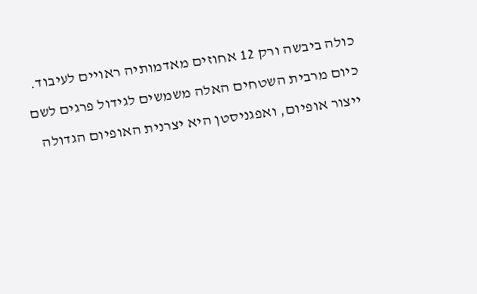כולה ביבשה ורק 12 אחוזים מאדמותיה ראויים לעיבוד. כיום מרבית השטחים האלה משמשים לגידול פרגים לשם ייצור אופיום, ואפגניסטן היא יצרנית האופיום הגדולה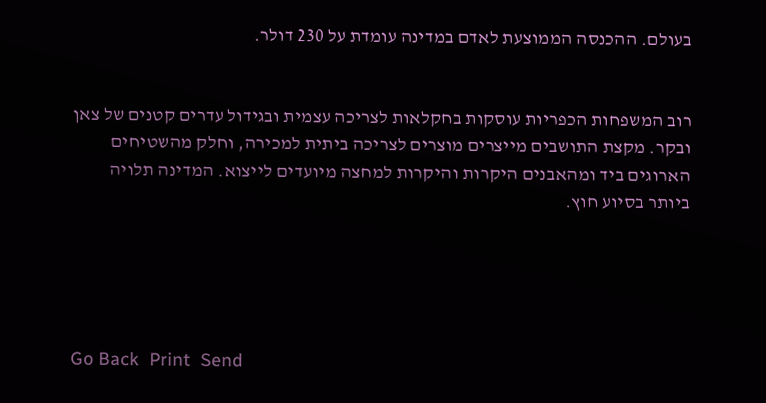בעולם. ההכנסה הממוצעת לאדם במדינה עומדת על 230 דולר.


רוב המשפחות הכפריות עוסקות בחקלאות לצריכה עצמית ובגידול עדרים קטנים של צאן ובקר. מקצת התושבים מייצרים מוצרים לצריכה ביתית למכירה, וחלק מהשטיחים הארוגים ביד ומהאבנים היקרות והיקרות למחצה מיועדים לייצוא. המדינה תלויה ביותר בסיוע חוץ.





Go Back  Print  Send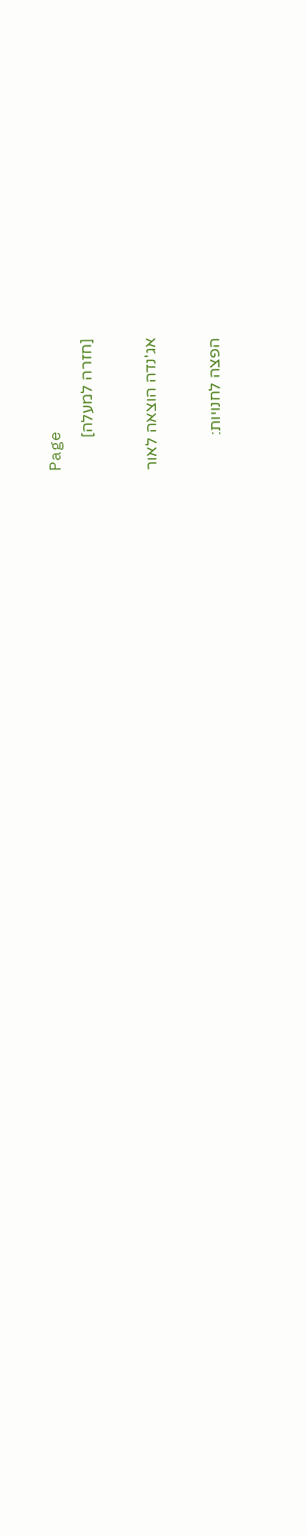Page
[חזרה למעלה]

אג'נדה הוצאה לאור

הפצה לחנויות: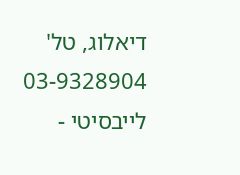דיאלוג, טל' 03-9328904
לייבסיטי -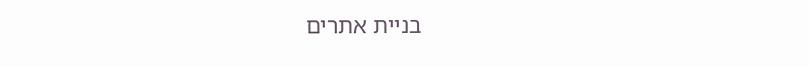בניית אתרים